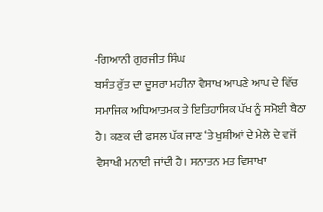-ਗਿਆਨੀ ਗੁਰਜੀਤ ਸਿੰਘ
ਬਸੰਤ ਰੁੱਤ ਦਾ ਦੂਸਰਾ ਮਹੀਨਾ ਵੈਸਾਖ ਆਪਣੇ ਆਪ ਦੇ ਵਿੱਚ ਸਮਾਜਿਕ ਅਧਿਆਤਮਕ ਤੇ ਇਤਿਹਾਸਿਕ ਪੱਖ ਨੂੰ ਸਮੋਈ ਬੈਠਾ ਹੈ। ਕਣਕ ਦੀ ਫਸਲ ਪੱਕ ਜਾਣ ‘ਤੇ ਖੁਸ਼ੀਆਂ ਦੇ ਮੇਲੇ ਦੇ ਵਜੋਂ ਵੈਸਾਖੀ ਮਨਾਈ ਜਾਂਦੀ ਹੈ। ਸਨਾਤਨ ਮਤ ਵਿਸਾਖਾ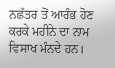ਨਛੱਤਰ ਤੋਂ ਆਰੰਭ ਹੋਣ ਕਰਕੇ ਮਹੀਨੇ ਦਾ ਨਾਮ ਵਿਸਾਖ ਮੰਨਦੇ ਹਨ।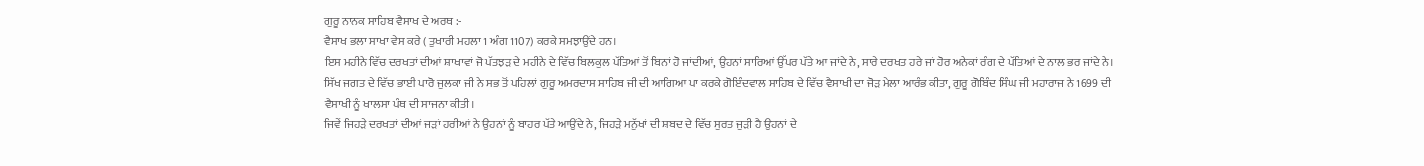ਗੁਰੂ ਨਾਨਕ ਸਾਹਿਬ ਵੈਸਾਖ ਦੇ ਅਰਥ :-
ਵੈਸਾਖ ਭਲਾ ਸਾਖਾ ਵੇਸ ਕਰੇ ( ਤੁਖਾਰੀ ਮਹਲਾ 1 ਅੰਗ 1107) ਕਰਕੇ ਸਮਝਾਉਂਦੇ ਹਨ।
ਇਸ ਮਹੀਨੇ ਵਿੱਚ ਦਰਖਤਾਂ ਦੀਆਂ ਸ਼ਾਖਾਵਾਂ ਜੋ ਪੱਤਝੜ ਦੇ ਮਹੀਨੇ ਦੇ ਵਿੱਚ ਬਿਲਕੁਲ ਪੱਤਿਆਂ ਤੋਂ ਬਿਨਾਂ ਹੋ ਜਾਂਦੀਆਂ, ਉਹਨਾਂ ਸਾਰਿਆਂ ਉੱਪਰ ਪੱਤੇ ਆ ਜਾਂਦੇ ਨੇ, ਸਾਰੇ ਦਰਖਤ ਹਰੇ ਜਾਂ ਹੋਰ ਅਨੇਕਾਂ ਰੰਗ ਦੇ ਪੱਤਿਆਂ ਦੇ ਨਾਲ ਭਰ ਜਾਂਦੇ ਨੇ।
ਸਿੱਖ ਜਗਤ ਦੇ ਵਿੱਚ ਭਾਈ ਪਾਰੋ ਜੁਲਕਾ ਜੀ ਨੇ ਸਭ ਤੋਂ ਪਹਿਲਾਂ ਗੁਰੂ ਅਮਰਦਾਸ ਸਾਹਿਬ ਜੀ ਦੀ ਆਗਿਆ ਪਾ ਕਰਕੇ ਗੋਇੰਦਵਾਲ ਸਾਹਿਬ ਦੇ ਵਿੱਚ ਵੈਸਾਖੀ ਦਾ ਜੋੜ ਮੇਲਾ ਆਰੰਭ ਕੀਤਾ, ਗੁਰੂ ਗੋਬਿੰਦ ਸਿੰਘ ਜੀ ਮਹਾਰਾਜ ਨੇ 1699 ਦੀ ਵੈਸਾਖੀ ਨੂੰ ਖਾਲਸਾ ਪੰਥ ਦੀ ਸਾਜਨਾ ਕੀਤੀ।
ਜਿਵੇਂ ਜਿਹੜੇ ਦਰਖਤਾਂ ਦੀਆਂ ਜੜਾਂ ਹਰੀਆਂ ਨੇ ਉਹਨਾਂ ਨੂੰ ਬਾਹਰ ਪੱਤੇ ਆਉਂਦੇ ਨੇ, ਜਿਹੜੇ ਮਨੁੱਖਾਂ ਦੀ ਸ਼ਬਦ ਦੇ ਵਿੱਚ ਸੁਰਤ ਜੁੜੀ ਹੈ ਉਹਨਾਂ ਦੇ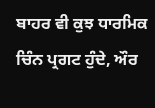ਬਾਹਰ ਵੀ ਕੁਝ ਧਾਰਮਿਕ ਚਿੰਨ ਪ੍ਰਗਟ ਹੁੰਦੇ, ਔਰ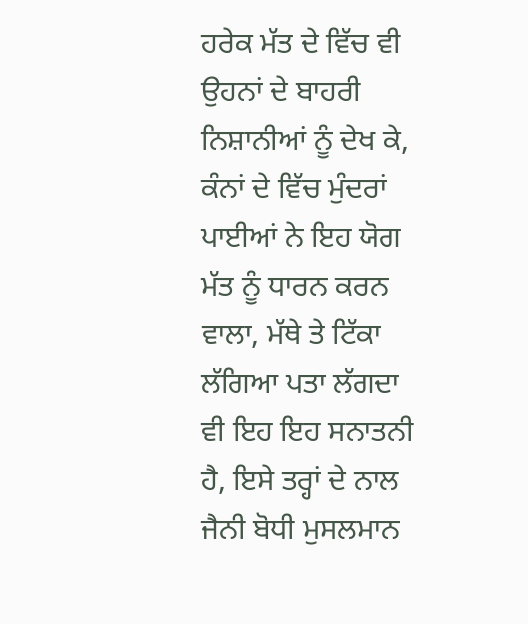ਹਰੇਕ ਮੱਤ ਦੇ ਵਿੱਚ ਵੀ ਉਹਨਾਂ ਦੇ ਬਾਹਰੀ ਨਿਸ਼ਾਨੀਆਂ ਨੂੰ ਦੇਖ ਕੇ, ਕੰਨਾਂ ਦੇ ਵਿੱਚ ਮੁੰਦਰਾਂ ਪਾਈਆਂ ਨੇ ਇਹ ਯੋਗ ਮੱਤ ਨੂੰ ਧਾਰਨ ਕਰਨ ਵਾਲਾ, ਮੱਥੇ ਤੇ ਟਿੱਕਾ ਲੱਗਿਆ ਪਤਾ ਲੱਗਦਾ ਵੀ ਇਹ ਇਹ ਸਨਾਤਨੀ ਹੈ, ਇਸੇ ਤਰ੍ਹਾਂ ਦੇ ਨਾਲ ਜੈਨੀ ਬੋਧੀ ਮੁਸਲਮਾਨ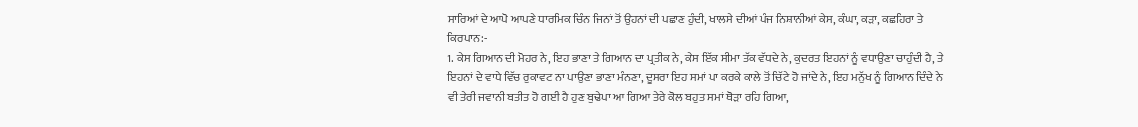ਸਾਰਿਆਂ ਦੇ ਆਪੋ ਆਪਣੇ ਧਾਰਮਿਕ ਚਿੰਨ ਜਿਨਾਂ ਤੋਂ ਉਹਨਾਂ ਦੀ ਪਛਾਣ ਹੁੰਦੀ, ਖਾਲਸੇ ਦੀਆਂ ਪੰਜ ਨਿਸ਼ਾਨੀਆਂ ਕੇਸ, ਕੰਘਾ, ਕੜਾ, ਕਛਹਿਰਾ ਤੇ ਕਿਰਪਾਨ:-
1. ਕੇਸ ਗਿਆਨ ਦੀ ਮੋਹਰ ਨੇ, ਇਹ ਭਾਣਾ ਤੇ ਗਿਆਨ ਦਾ ਪ੍ਰਤੀਕ ਨੇ, ਕੇਸ ਇੱਕ ਸੀਮਾ ਤੱਕ ਵੱਧਦੇ ਨੇ, ਕੁਦਰਤ ਇਹਨਾਂ ਨੂੰ ਵਧਾਉਣਾ ਚਾਹੁੰਦੀ ਹੈ, ਤੇ ਇਹਨਾਂ ਦੇ ਵਾਧੇ ਵਿੱਚ ਰੁਕਾਵਟ ਨਾ ਪਾਉਣਾ ਭਾਣਾ ਮੰਨਣਾ, ਦੂਸਰਾ ਇਹ ਸਮਾਂ ਪਾ ਕਰਕੇ ਕਾਲੇ ਤੋਂ ਚਿੱਟੇ ਹੋ ਜਾਂਦੇ ਨੇ, ਇਹ ਮਨੁੱਖ ਨੂੰ ਗਿਆਨ ਦਿੰਦੇ ਨੇ ਵੀ ਤੇਰੀ ਜਵਾਨੀ ਬਤੀਤ ਹੋ ਗਈ ਹੈ ਹੁਣ ਬੁਢੇਪਾ ਆ ਗਿਆ ਤੇਰੇ ਕੋਲ ਬਹੁਤ ਸਮਾਂ ਥੋੜਾ ਰਹਿ ਗਿਆ,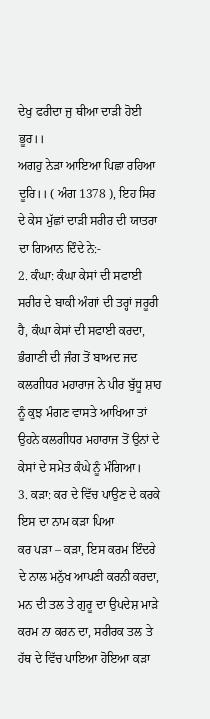ਦੇਖੁ ਫਰੀਦਾ ਜੁ ਥੀਆ ਦਾੜੀ ਹੋਈ ਭੂਰ।।
ਅਗਹੁ ਨੇੜਾ ਆਇਆ ਪਿਛਾ ਰਹਿਆ ਦੂਰਿ।। ( ਅੰਗ 1378 ), ਇਹ ਸਿਰ ਦੇ ਕੇਸ ਮੁੱਛਾਂ ਦਾੜੀ ਸਰੀਰ ਦੀ ਯਾਤਰਾ ਦਾ ਗਿਆਨ ਦਿੰਦੇ ਨੇ:-
2. ਕੰਘਾ: ਕੰਘਾ ਕੇਸਾਂ ਦੀ ਸਫਾਈ ਸਰੀਰ ਦੇ ਬਾਕੀ ਅੰਗਾਂ ਦੀ ਤਰ੍ਹਾਂ ਜਰੂਰੀ ਹੈ, ਕੰਘਾ ਕੇਸਾਂ ਦੀ ਸਫਾਈ ਕਰਦਾ, ਭੰਗਾਣੀ ਦੀ ਜੰਗ ਤੋਂ ਬਾਅਦ ਜਦ ਕਲਗੀਧਰ ਮਹਾਰਾਜ ਨੇ ਪੀਰ ਬੁੱਧੂ ਸ਼ਾਹ ਨੂੰ ਕੁਝ ਮੰਗਣ ਵਾਸਤੇ ਆਖਿਆ ਤਾਂ ਉਹਨੇ ਕਲਗੀਧਰ ਮਹਾਰਾਜ ਤੋਂ ਉਨਾਂ ਦੇ ਕੇਸਾਂ ਦੇ ਸਮੇਤ ਕੰਘੇ ਨੂੰ ਮੰਗਿਆ।
3. ਕੜਾ: ਕਰ ਦੇ ਵਿੱਚ ਪਾਉਣ ਦੇ ਕਰਕੇ ਇਸ ਦਾ ਨਾਮ ਕੜਾ ਪਿਆ
ਕਰ ਪੜਾ – ਕੜਾ, ਇਸ ਕਰਮ ਇੰਦਰੇ ਦੇ ਨਾਲ ਮਨੁੱਖ ਆਪਣੀ ਕਰਨੀ ਕਰਦਾ, ਮਨ ਦੀ ਤਲ ਤੇ ਗੁਰੂ ਦਾ ਉਪਦੇਸ਼ ਮਾੜੇ ਕਰਮ ਨਾ ਕਰਨ ਦਾ, ਸਰੀਰਕ ਤਲ ਤੇ ਹੱਥ ਦੇ ਵਿੱਚ ਪਾਇਆ ਹੋਇਆ ਕੜਾ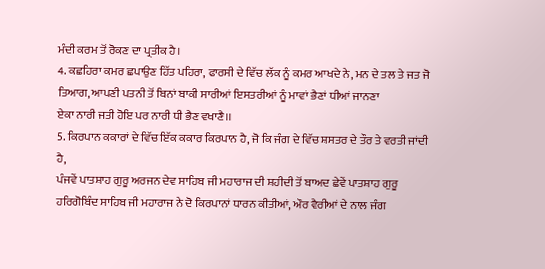ਮੰਦੀ ਕਰਮ ਤੋਂ ਰੋਕਣ ਦਾ ਪ੍ਰਤੀਕ ਹੈ।
4. ਕਛਹਿਰਾ ਕਮਰ ਛਪਾਉਣ ਹਿੱਤ ਪਹਿਰਾ, ਫਾਰਸੀ ਦੇ ਵਿੱਚ ਲੱਕ ਨੂੰ ਕਮਰ ਆਖਦੇ ਨੇ, ਮਨ ਦੇ ਤਲ ਤੇ ਜਤ ਜੋ ਤਿਆਗ, ਆਪਣੀ ਪਤਨੀ ਤੋਂ ਬਿਨਾਂ ਬਾਕੀ ਸਾਰੀਆਂ ਇਸਤਰੀਆਂ ਨੂੰ ਮਾਵਾਂ ਭੈਣਾਂ ਧੀਆਂ ਜਾਨਣਾ
ਏਕਾ ਨਾਰੀ ਜਤੀ ਹੋਇ ਪਰ ਨਾਰੀ ਧੀ ਭੈਣ ਵਖਾਣੈ।।
5. ਕਿਰਪਾਨ ਕਕਾਰਾਂ ਦੇ ਵਿੱਚ ਇੱਕ ਕਕਾਰ ਕਿਰਪਾਨ ਹੈ, ਜੋ ਕਿ ਜੰਗ ਦੇ ਵਿੱਚ ਸ਼ਸਤਰ ਦੇ ਤੌਰ ਤੇ ਵਰਤੀ ਜਾਂਦੀ ਹੈ,
ਪੰਜਵੇਂ ਪਾਤਸ਼ਾਹ ਗੁਰੂ ਅਰਜਨ ਦੇਵ ਸਾਹਿਬ ਜੀ ਮਹਾਰਾਜ ਦੀ ਸ਼ਹੀਦੀ ਤੋਂ ਬਾਅਦ ਛੇਵੇਂ ਪਾਤਸ਼ਾਹ ਗੁਰੂ ਹਰਿਗੋਬਿੰਦ ਸਾਹਿਬ ਜੀ ਮਹਾਰਾਜ ਨੇ ਦੋ ਕਿਰਪਾਨਾਂ ਧਾਰਨ ਕੀਤੀਆਂ, ਔਰ ਵੈਰੀਆਂ ਦੇ ਨਾਲ ਜੰਗ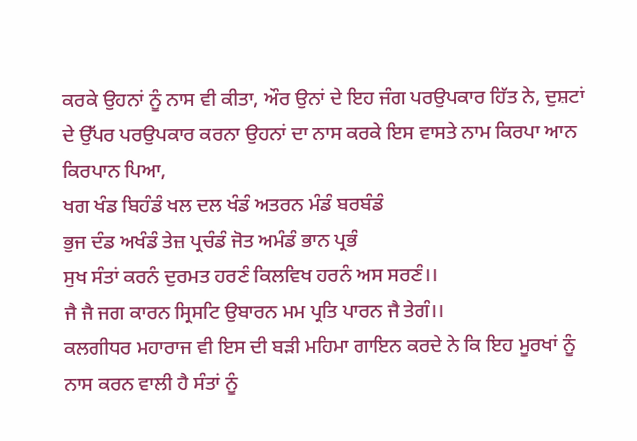ਕਰਕੇ ਉਹਨਾਂ ਨੂੰ ਨਾਸ ਵੀ ਕੀਤਾ, ਔਰ ਉਨਾਂ ਦੇ ਇਹ ਜੰਗ ਪਰਉਪਕਾਰ ਹਿੱਤ ਨੇ, ਦੁਸ਼ਟਾਂ ਦੇ ਉੱਪਰ ਪਰਉਪਕਾਰ ਕਰਨਾ ਉਹਨਾਂ ਦਾ ਨਾਸ ਕਰਕੇ ਇਸ ਵਾਸਤੇ ਨਾਮ ਕਿਰਪਾ ਆਨ ਕਿਰਪਾਨ ਪਿਆ,
ਖਗ ਖੰਡ ਬਿਹੰਡੰ ਖਲ ਦਲ ਖੰਡੰ ਅਤਰਨ ਮੰਡੰ ਬਰਬੰਡੰ
ਭੁਜ ਦੰਡ ਅਖੰਡੰ ਤੇਜ਼ ਪ੍ਰਚੰਡੰ ਜੋਤ ਅਮੰਡੰ ਭਾਨ ਪ੍ਰਭੰ
ਸੁਖ ਸੰਤਾਂ ਕਰਨੰ ਦੁਰਮਤ ਹਰਣੰ ਕਿਲਵਿਖ ਹਰਨੰ ਅਸ ਸਰਣੰ।।
ਜੈ ਜੈ ਜਗ ਕਾਰਨ ਸ੍ਰਿਸਟਿ ਉਬਾਰਨ ਮਮ ਪ੍ਰਤਿ ਪਾਰਨ ਜੈ ਤੇਗੰ।।
ਕਲਗੀਧਰ ਮਹਾਰਾਜ ਵੀ ਇਸ ਦੀ ਬੜੀ ਮਹਿਮਾ ਗਾਇਨ ਕਰਦੇ ਨੇ ਕਿ ਇਹ ਮੂਰਖਾਂ ਨੂੰ ਨਾਸ ਕਰਨ ਵਾਲੀ ਹੈ ਸੰਤਾਂ ਨੂੰ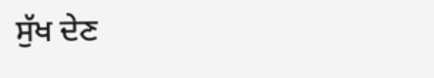ਸੁੱਖ ਦੇਣ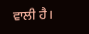ਵਾਲੀ ਹੈ।